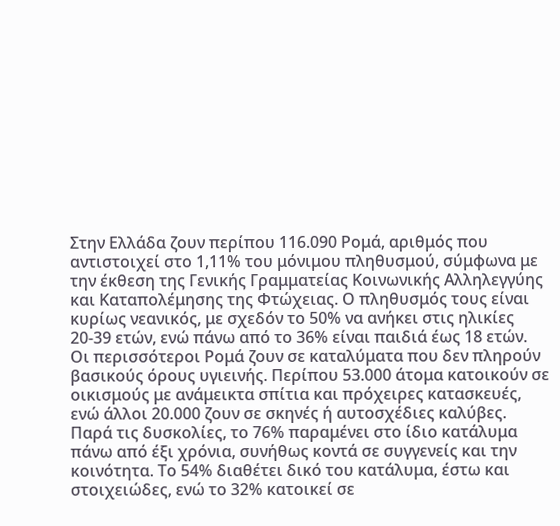Στην Ελλάδα ζουν περίπου 116.090 Ρομά, αριθμός που αντιστοιχεί στο 1,11% του μόνιμου πληθυσμού, σύμφωνα με την έκθεση της Γενικής Γραμματείας Κοινωνικής Αλληλεγγύης και Καταπολέμησης της Φτώχειας. Ο πληθυσμός τους είναι κυρίως νεανικός, με σχεδόν το 50% να ανήκει στις ηλικίες 20-39 ετών, ενώ πάνω από το 36% είναι παιδιά έως 18 ετών.
Οι περισσότεροι Ρομά ζουν σε καταλύματα που δεν πληρούν βασικούς όρους υγιεινής. Περίπου 53.000 άτομα κατοικούν σε οικισμούς με ανάμεικτα σπίτια και πρόχειρες κατασκευές, ενώ άλλοι 20.000 ζουν σε σκηνές ή αυτοσχέδιες καλύβες. Παρά τις δυσκολίες, το 76% παραμένει στο ίδιο κατάλυμα πάνω από έξι χρόνια, συνήθως κοντά σε συγγενείς και την κοινότητα. Το 54% διαθέτει δικό του κατάλυμα, έστω και στοιχειώδες, ενώ το 32% κατοικεί σε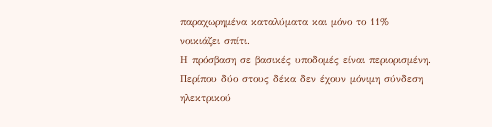παραχωρημένα καταλύματα και μόνο το 11% νοικιάζει σπίτι.
Η πρόσβαση σε βασικές υποδομές είναι περιορισμένη. Περίπου δύο στους δέκα δεν έχουν μόνιμη σύνδεση ηλεκτρικού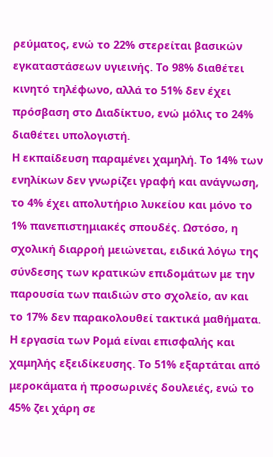ρεύματος, ενώ το 22% στερείται βασικών εγκαταστάσεων υγιεινής. Το 98% διαθέτει κινητό τηλέφωνο, αλλά το 51% δεν έχει πρόσβαση στο Διαδίκτυο, ενώ μόλις το 24% διαθέτει υπολογιστή.
Η εκπαίδευση παραμένει χαμηλή. Το 14% των ενηλίκων δεν γνωρίζει γραφή και ανάγνωση, το 4% έχει απολυτήριο λυκείου και μόνο το 1% πανεπιστημιακές σπουδές. Ωστόσο, η σχολική διαρροή μειώνεται, ειδικά λόγω της σύνδεσης των κρατικών επιδομάτων με την παρουσία των παιδιών στο σχολείο, αν και το 17% δεν παρακολουθεί τακτικά μαθήματα.
Η εργασία των Ρομά είναι επισφαλής και χαμηλής εξειδίκευσης. Το 51% εξαρτάται από μεροκάματα ή προσωρινές δουλειές, ενώ το 45% ζει χάρη σε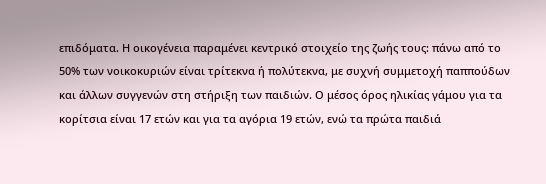επιδόματα. Η οικογένεια παραμένει κεντρικό στοιχείο της ζωής τους: πάνω από το 50% των νοικοκυριών είναι τρίτεκνα ή πολύτεκνα, με συχνή συμμετοχή παππούδων και άλλων συγγενών στη στήριξη των παιδιών. Ο μέσος όρος ηλικίας γάμου για τα κορίτσια είναι 17 ετών και για τα αγόρια 19 ετών, ενώ τα πρώτα παιδιά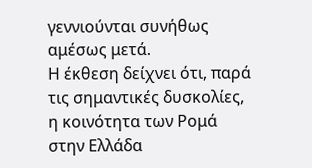γεννιούνται συνήθως αμέσως μετά.
Η έκθεση δείχνει ότι, παρά τις σημαντικές δυσκολίες, η κοινότητα των Ρομά στην Ελλάδα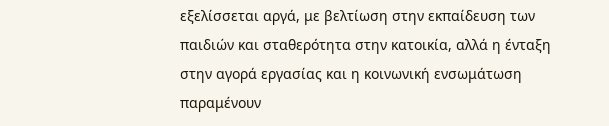εξελίσσεται αργά, με βελτίωση στην εκπαίδευση των παιδιών και σταθερότητα στην κατοικία, αλλά η ένταξη στην αγορά εργασίας και η κοινωνική ενσωμάτωση παραμένουν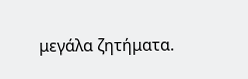μεγάλα ζητήματα.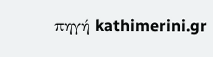πηγή kathimerini.gr